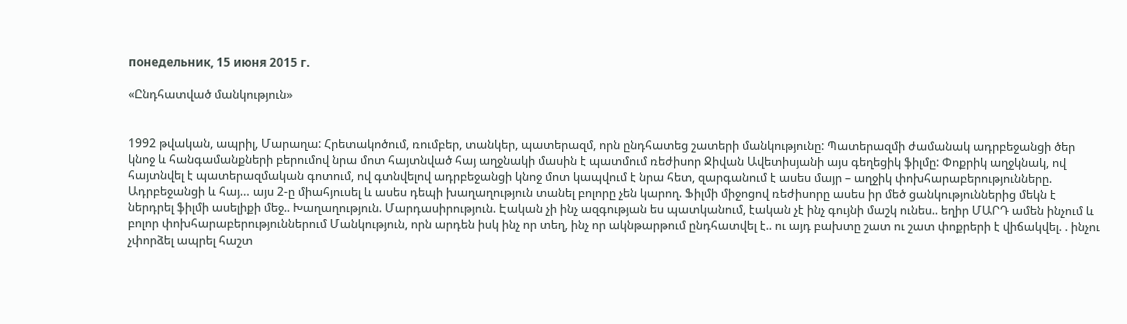понедельник, 15 июня 2015 г.

«Ընդհատված մանկություն»


1992 թվական, ապրիլ, Մարաղա: Հրետակոծում, ռումբեր, տանկեր, պատերազմ, որն ընդհատեց շատերի մանկությունը: Պատերազմի ժամանակ ադրբեջանցի ծեր կնոջ և հանգամանքների բերումով նրա մոտ հայտնված հայ աղջնակի մասին է պատմում ռեժիսոր Ջիվան Ավետիսյանի այս գեղեցիկ ֆիլմը: Փոքրիկ աղջկնակ, ով հայտնվել է պատերազմական գոտում, ով գտնվելով ադրբեջանցի կնոջ մոտ կապվում է նրա հետ, զարգանում է ասես մայր – աղջիկ փոխհարաբերությունները. Ադրբեջանցի և հայ… այս 2-ը միահյուսել և ասես դեպի խաղաղություն տանել բոլորը չեն կարող. Ֆիլմի միջոցով ռեժիսորը ասես իր մեծ ցանկություններից մեկն է ներդրել ֆիլմի ասելիքի մեջ.. Խաղաղություն. Մարդասիրություն. Էական չի ինչ ազգության ես պատկանում, էական չէ ինչ գույնի մաշկ ունես.. եղիր ՄԱՐԴ ամեն ինչում և բոլոր փոխհարաբերություններում Մանկություն, որն արդեն իսկ ինչ որ տեղ, ինչ որ ակնթարթում ընդհատվել է.. ու այդ բախտը շատ ու շատ փոքրերի է վիճակվել. . ինչու չփորձել ապրել հաշտ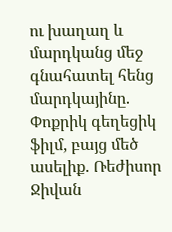ու խաղաղ և մարդկանց մեջ գնահատել հենց մարդկայինը. Փոքրիկ գեղեցիկ ֆիլմ, բայց մեծ ասելիք. Ռեժիսոր Ջիվան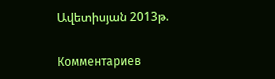Ավետիսյան 2013թ.

Комментариев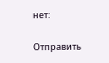нет:

Отправить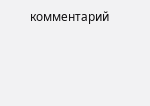комментарий